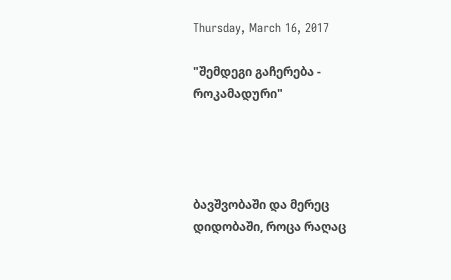Thursday, March 16, 2017

"შემდეგი გაჩერება - როკამადური"




ბავშვობაში და მერეც დიდობაში, როცა რაღაც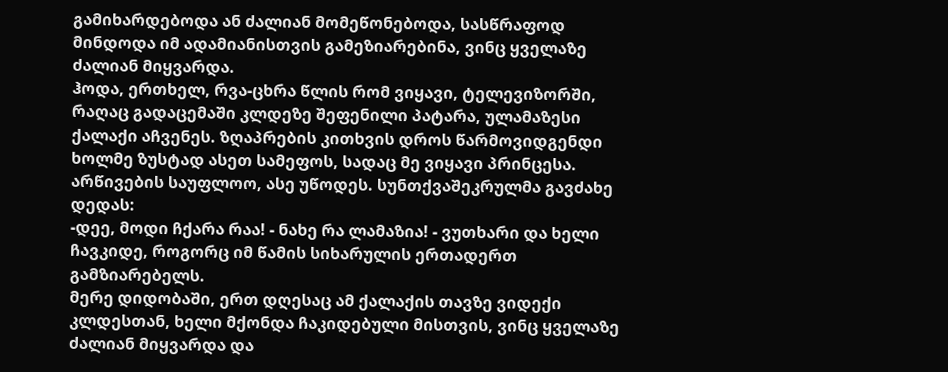გამიხარდებოდა ან ძალიან მომეწონებოდა, სასწრაფოდ მინდოდა იმ ადამიანისთვის გამეზიარებინა, ვინც ყველაზე ძალიან მიყვარდა.
ჰოდა, ერთხელ, რვა-ცხრა წლის რომ ვიყავი, ტელევიზორში, რაღაც გადაცემაში კლდეზე შეფენილი პატარა, ულამაზესი ქალაქი აჩვენეს. ზღაპრების კითხვის დროს წარმოვიდგენდი ხოლმე ზუსტად ასეთ სამეფოს, სადაც მე ვიყავი პრინცესა.
არწივების საუფლოო, ასე უწოდეს. სუნთქვაშეკრულმა გავძახე დედას:
-დეე, მოდი ჩქარა რაა! - ნახე რა ლამაზია! - ვუთხარი და ხელი ჩავკიდე, როგორც იმ წამის სიხარულის ერთადერთ გამზიარებელს.
მერე დიდობაში, ერთ დღესაც ამ ქალაქის თავზე ვიდექი კლდესთან, ხელი მქონდა ჩაკიდებული მისთვის, ვინც ყველაზე ძალიან მიყვარდა და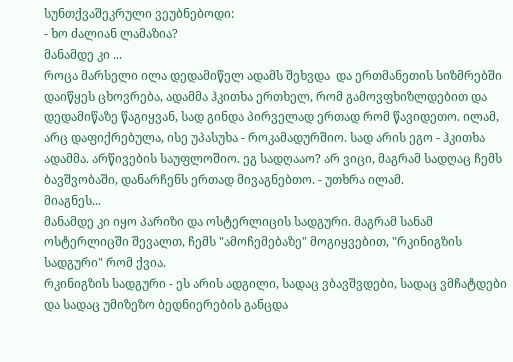სუნთქვაშეკრული ვეუბნებოდი:
- ხო ძალიან ლამაზია?
მანამდე კი ...
როცა მარსელი ილა დედამიწელ ადამს შეხვდა  და ერთმანეთის სიზმრებში დაიწყეს ცხოვრება, ადამმა ჰკითხა ერთხელ, რომ გამოვფხიზლდებით და დედამიწაზე წაგიყვან, სად გინდა პირველად ერთად რომ წავიდეთო. ილამ, არც დაფიქრებულა, ისე უპასუხა - როკამადურშიო. სად არის ეგო - ჰკითხა ადამმა. არწივების საუფლოშიო. ეგ სადღააო? არ ვიცი, მაგრამ სადღაც ჩემს ბავშვობაში, დანარჩენს ერთად მივაგნებთო. - უთხრა ილამ.
მიაგნეს...
მანამდე კი იყო პარიზი და ოსტერლიცის სადგური. მაგრამ სანამ ოსტერლიცში შევალთ, ჩემს "ამოჩემებაზე" მოგიყვებით, "რკინიგზის სადგური" რომ ქვია.
რკინიგზის სადგური - ეს არის ადგილი, სადაც ვბავშვდები, სადაც ვმჩატდები და სადაც უმიზეზო ბედნიერების განცდა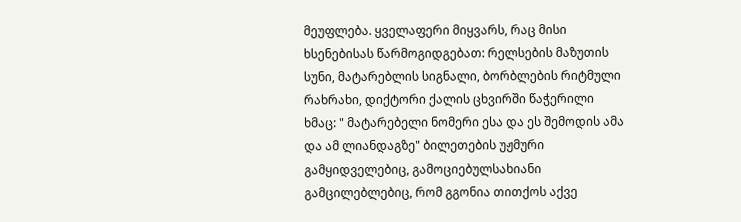მეუფლება. ყველაფერი მიყვარს, რაც მისი ხსენებისას წარმოგიდგებათ: რელსების მაზუთის სუნი, მატარებლის სიგნალი, ბორბლების რიტმული რახრახი, დიქტორი ქალის ცხვირში წაჭერილი ხმაც: " მატარებელი ნომერი ესა და ეს შემოდის ამა და ამ ლიანდაგზე" ბილეთების უჟმური გამყიდველებიც, გამოციებულსახიანი გამცილებლებიც, რომ გგონია თითქოს აქვე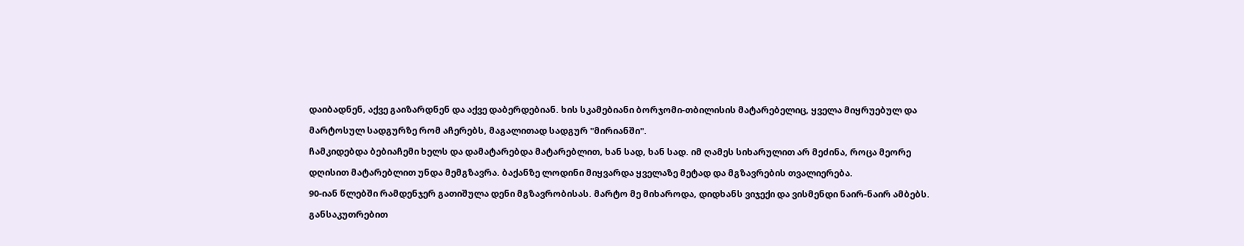დაიბადნენ, აქვე გაიზარდნენ და აქვე დაბერდებიან. ხის სკამებიანი ბორჯომი-თბილისის მატარებელიც, ყველა მიყრუებულ და მარტოსულ სადგურზე რომ აჩერებს, მაგალითად სადგურ "მირიანში".
ჩამკიდებდა ბებიაჩემი ხელს და დამატარებდა მატარებლით, ხან სად, ხან სად. იმ ღამეს სიხარულით არ მეძინა, როცა მეორე დღისით მატარებლით უნდა მემგზავრა. ბაქანზე ლოდინი მიყვარდა ყველაზე მეტად და მგზავრების თვალიერება.
90-იან წლებში რამდენჯერ გათიშულა დენი მგზავრობისას. მარტო მე მიხაროდა, დიდხანს ვიჯექი და ვისმენდი ნაირ-ნაირ ამბებს. განსაკუთრებით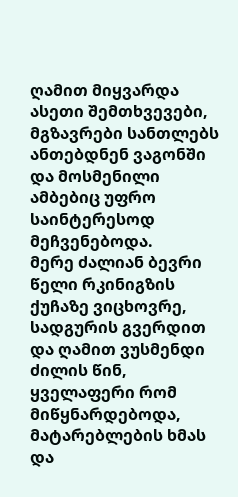ღამით მიყვარდა ასეთი შემთხვევები, მგზავრები სანთლებს ანთებდნენ ვაგონში და მოსმენილი ამბებიც უფრო საინტერესოდ მეჩვენებოდა.
მერე ძალიან ბევრი წელი რკინიგზის ქუჩაზე ვიცხოვრე, სადგურის გვერდით და ღამით ვუსმენდი ძილის წინ, ყველაფერი რომ მიწყნარდებოდა, მატარებლების ხმას და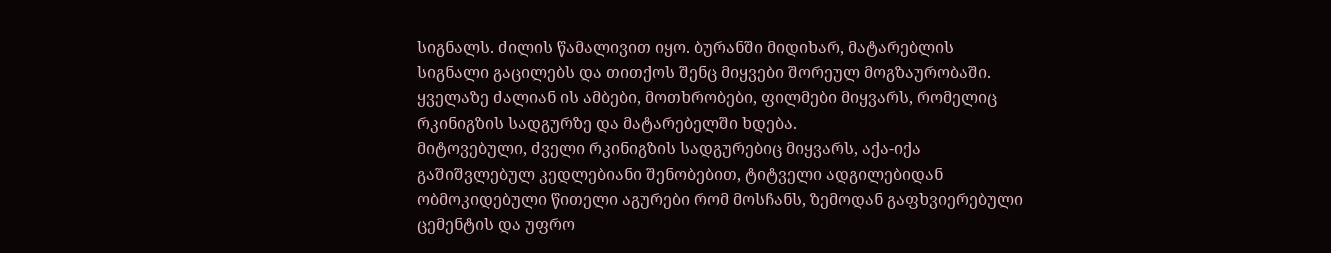სიგნალს. ძილის წამალივით იყო. ბურანში მიდიხარ, მატარებლის სიგნალი გაცილებს და თითქოს შენც მიყვები შორეულ მოგზაურობაში.
ყველაზე ძალიან ის ამბები, მოთხრობები, ფილმები მიყვარს, რომელიც რკინიგზის სადგურზე და მატარებელში ხდება.
მიტოვებული, ძველი რკინიგზის სადგურებიც მიყვარს, აქა-იქა გაშიშვლებულ კედლებიანი შენობებით, ტიტველი ადგილებიდან ობმოკიდებული წითელი აგურები რომ მოსჩანს, ზემოდან გაფხვიერებული ცემენტის და უფრო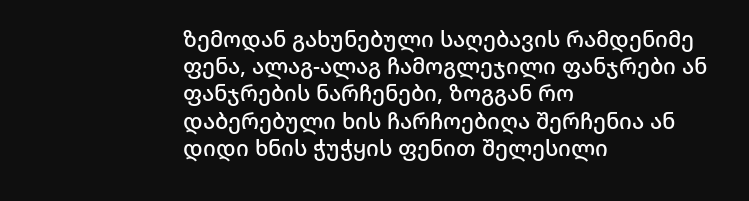ზემოდან გახუნებული საღებავის რამდენიმე ფენა, ალაგ-ალაგ ჩამოგლეჯილი ფანჯრები ან ფანჯრების ნარჩენები, ზოგგან რო დაბერებული ხის ჩარჩოებიღა შერჩენია ან დიდი ხნის ჭუჭყის ფენით შელესილი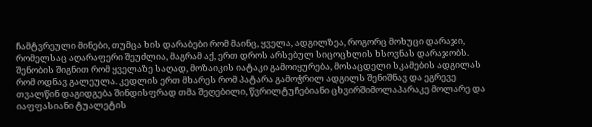ჩამტვრეული მინები, თუმცა ხის დარაბები რომ მაინც, ყველა, ადგილზეა, როგორც მოხუცი დარაჯი, რომელსაც აღარაფერი შეუძლია, მაგრამ აქ, ერთ დროს არსებულ სიცოცხლის ხსოვნას დარაჯობს. შენობის შიგნით რომ ყველაზე საღად, მოზაიკის იატაკი გამოიყურება, მოსაცდელი სკამების ადგილას რომ ოდნავ გალეულა. კედლის ერთ მხარეს რომ პატარა გამოჭრილ ადგილს შენიშნავ და ეგრევე თვალწინ დაგიდგება შინდისფრად თმა შეღებილი, წვრილტუჩებიანი ცხვირშიმოლაპარაკე მოლარე და იაფფასიანი ტუალეტის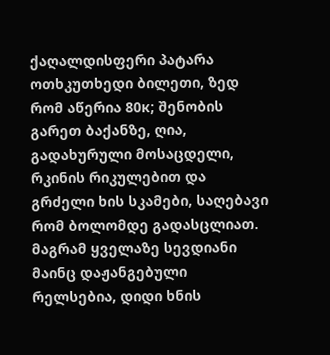ქაღალდისფერი პატარა ოთხკუთხედი ბილეთი, ზედ რომ აწერია 80к; შენობის გარეთ ბაქანზე, ღია, გადახურული მოსაცდელი, რკინის რიკულებით და გრძელი ხის სკამები, საღებავი რომ ბოლომდე გადასცლიათ. მაგრამ ყველაზე სევდიანი მაინც დაჟანგებული რელსებია, დიდი ხნის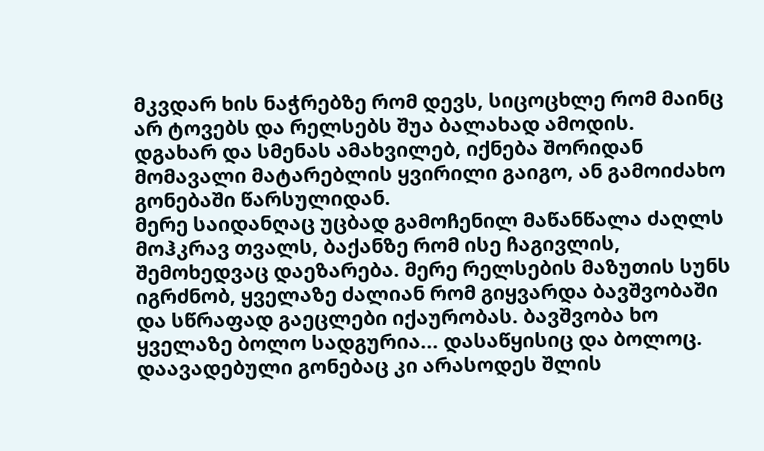მკვდარ ხის ნაჭრებზე რომ დევს, სიცოცხლე რომ მაინც არ ტოვებს და რელსებს შუა ბალახად ამოდის.
დგახარ და სმენას ამახვილებ, იქნება შორიდან მომავალი მატარებლის ყვირილი გაიგო, ან გამოიძახო გონებაში წარსულიდან.
მერე საიდანღაც უცბად გამოჩენილ მაწანწალა ძაღლს მოჰკრავ თვალს, ბაქანზე რომ ისე ჩაგივლის, შემოხედვაც დაეზარება. მერე რელსების მაზუთის სუნს იგრძნობ, ყველაზე ძალიან რომ გიყვარდა ბავშვობაში და სწრაფად გაეცლები იქაურობას. ბავშვობა ხო ყველაზე ბოლო სადგურია... დასაწყისიც და ბოლოც. დაავადებული გონებაც კი არასოდეს შლის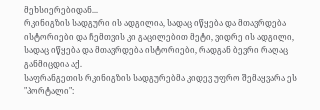მეხსიერებიდან...
რკინიგზის სადგური ის ადგილია, სადაც იწყება და მთავრდება ისტორიები და ჩემთვის კი გაცილებით მეტი, ვიდრე ის ადგილი, სადაც იწყება და მთავრდება ისტორიები, რადგან ბევრი რაღაც განმიცდია აქ.
საფრანგეთის რკინიგზის სადგურებმა კიდევ უფრო შემაყვარა ეს "პორტალი":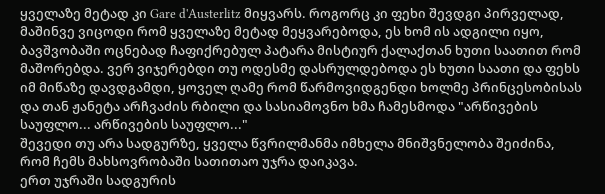ყველაზე მეტად კი Gare d'Austerlitz მიყვარს. როგორც კი ფეხი შევდგი პირველად, მაშინვე ვიცოდი რომ ყველაზე მეტად მეყვარებოდა, ეს ხომ ის ადგილი იყო, ბავშვობაში ოცნებად ჩაფიქრებულ პატარა მისტიურ ქალაქთან ხუთი საათით რომ მაშორებდა. ვერ ვიჯერებდი თუ ოდესმე დასრულდებოდა ეს ხუთი საათი და ფეხს იმ მიწაზე დავდგამდი, ყოველ ღამე რომ წარმოვიდგენდი ხოლმე პრინცესობისას და თან ჟანეტა არჩვაძის რბილი და სასიამოვნო ხმა ჩამესმოდა "არწივების საუფლო... არწივების საუფლო..."
შევედი თუ არა სადგურზე, ყველა წვრილმანმა იმხელა მნიშვნელობა შეიძინა, რომ ჩემს მახსოვრობაში სათითაო უჯრა დაიკავა.
ერთ უჯრაში სადგურის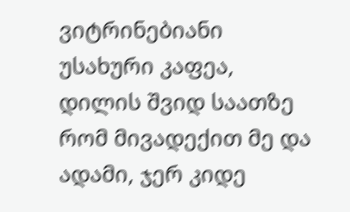ვიტრინებიანი უსახური კაფეა, დილის შვიდ საათზე რომ მივადექით მე და ადამი, ჯერ კიდე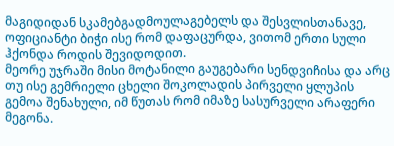მაგიდიდან სკამებგადმოულაგებელს და შესვლისთანავე, ოფიციანტი ბიჭი ისე რომ დაფაცურდა, ვითომ ერთი სული ჰქონდა როდის შევიდოდით.
მეორე უჯრაში მისი მოტანილი გაუგებარი სენდვიჩისა და არც თუ ისე გემრიელი ცხელი შოკოლადის პირველი ყლუპის გემოა შენახული, იმ წუთას რომ იმაზე სასურველი არაფერი მეგონა.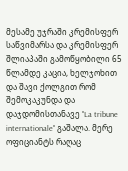მესამე უჯრაში კრემისფერ საწვიმარსა და კრემისფერ შლიაპაში გამოწყობილი 65 წლამდე კაცია, ხელჯოხით და შავი ქოლგით რომ შემოკაკუნდა და დაჯდომისთანავე "La tribune internationale" გაშალა. მერე ოფიციანტს რაღაც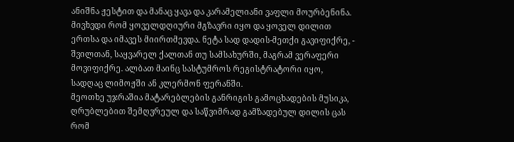ანიშნა ჟესტით და მანაც ყავა და კარამელიანი ვაფლი მოურბენინა. მივხვდი რომ ყოველდღიური მგზავრი იყო და ყოველ დილით ერთსა და იმავეს მიირთმევდა. ნეტა სად დადის-მეთქი გავიფიქრე, - შვილთან, საყვარელ ქალთან თუ სამსახურში, მაგრამ ვერაფერი მოვიფიქრე. ალბათ მაინც სასტუმროს რეგისტრატორი იყო, სადღაც ლიმოჟში ან კლერმონ ფერანში.
მეოთხე უჯრაშია მატარებლების განრიგის გამოცხადების მუსიკა, ღრუბლებით შემღვრეულ და საწვიმრად გამზადებულ დილის ცას რომ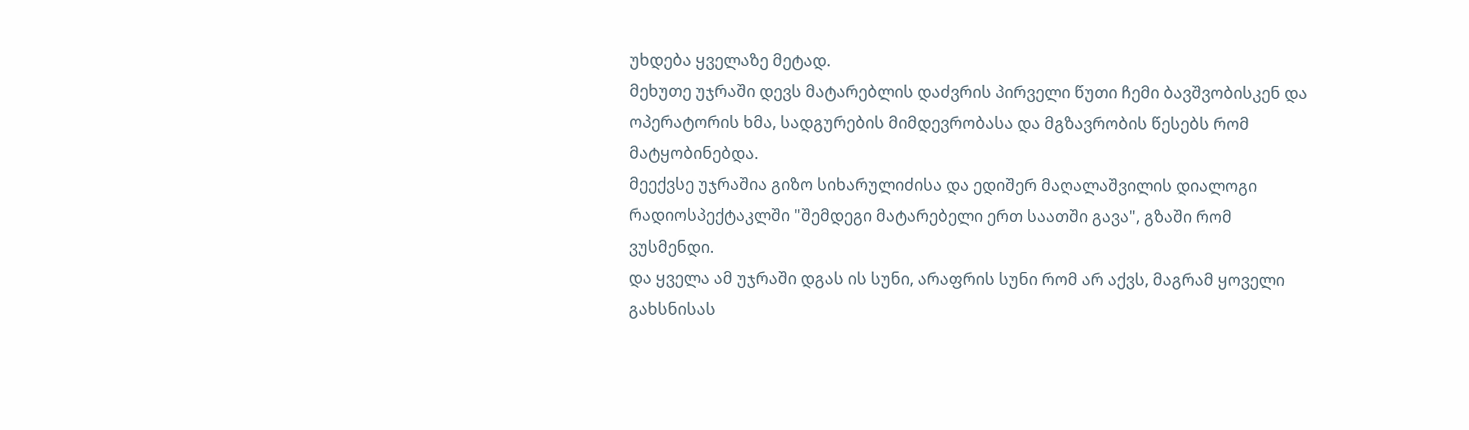უხდება ყველაზე მეტად.
მეხუთე უჯრაში დევს მატარებლის დაძვრის პირველი წუთი ჩემი ბავშვობისკენ და ოპერატორის ხმა, სადგურების მიმდევრობასა და მგზავრობის წესებს რომ მატყობინებდა.
მეექვსე უჯრაშია გიზო სიხარულიძისა და ედიშერ მაღალაშვილის დიალოგი რადიოსპექტაკლში "შემდეგი მატარებელი ერთ საათში გავა", გზაში რომ ვუსმენდი.
და ყველა ამ უჯრაში დგას ის სუნი, არაფრის სუნი რომ არ აქვს, მაგრამ ყოველი გახსნისას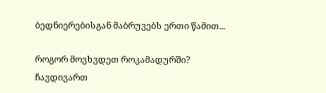ბედნიერებისგან მაბრუვებს ერთი წამით...

როგორ მოვხვდეთ როკამადურში?
ჩავდივართ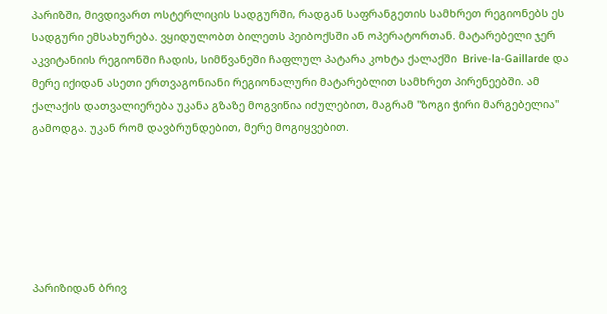პარიზში, მივდივართ ოსტერლიცის სადგურში, რადგან საფრანგეთის სამხრეთ რეგიონებს ეს სადგური ემსახურება. ვყიდულობთ ბილეთს პეიბოქსში ან ოპერატორთან. მატარებელი ჯერ აკვიტანიის რეგიონში ჩადის, სიმწვანეში ჩაფლულ პატარა კოხტა ქალაქში  Brive-la-Gaillarde და მერე იქიდან ასეთი ერთვაგონიანი რეგიონალური მატარებლით სამხრეთ პირენეებში. ამ ქალაქის დათვალიერება უკანა გზაზე მოგვიწია იძულებით, მაგრამ "ზოგი ჭირი მარგებელია" გამოდგა. უკან რომ დავბრუნდებით, მერე მოგიყვებით.






პარიზიდან ბრივ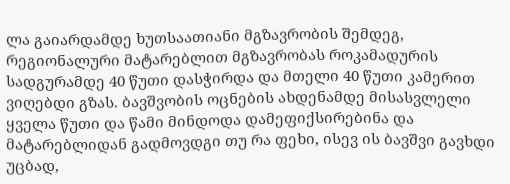ლა გაიარდამდე ხუთსაათიანი მგზავრობის შემდეგ, რეგიონალური მატარებლით მგზავრობას როკამადურის სადგურამდე 40 წუთი დასჭირდა და მთელი 40 წუთი კამერით ვიღებდი გზას. ბავშვობის ოცნების ახდენამდე მისასვლელი ყველა წუთი და წამი მინდოდა დამეფიქსირებინა და მატარებლიდან გადმოვდგი თუ რა ფეხი, ისევ ის ბავშვი გავხდი უცბად,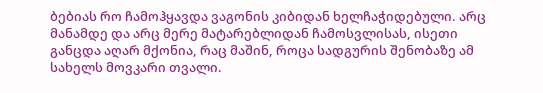ბებიას რო ჩამოჰყავდა ვაგონის კიბიდან ხელჩაჭიდებული. არც მანამდე და არც მერე მატარებლიდან ჩამოსვლისას, ისეთი განცდა აღარ მქონია, რაც მაშინ, როცა სადგურის შენობაზე ამ სახელს მოვკარი თვალი.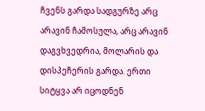ჩვენს გარდა სადგურზე არც არავინ ჩამოსულა, არც არავინ დაგვხვედრია, მოლარის და დისპეჩერის გარდა. ერთი სიტყვა არ იცოდნენ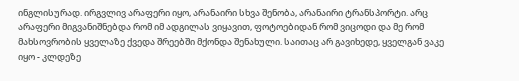ინგლისურად. ირგვლივ არაფერი იყო, არანაირი სხვა შენობა, არანაირი ტრანსპორტი. არც არაფერი მიგვანიშნებდა რომ იმ ადგილას ვიყავით, ფოტოებიდან რომ ვიცოდი და მე რომ მახსოვრობის ყველაზე ქვედა შრეებში მქონდა შენახული. საითაც არ გავიხედე, ყველგან ვაკე იყო - კლდეზე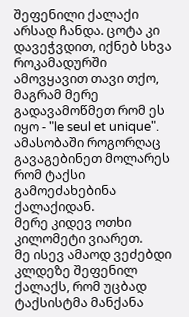შეფენილი ქალაქი არსად ჩანდა. ცოტა კი დავეჭვდით, იქნებ სხვა როკამადურში ამოვყავით თავი თქო, მაგრამ მერე გადავამოწმეთ რომ ეს იყო - "le seul et unique". ამასობაში როგორღაც გავაგებინეთ მოლარეს რომ ტაქსი გამოეძახებინა ქალაქიდან.
მერე კიდევ ოთხი კილომეტი ვიარეთ.
მე ისევ ამაოდ ვეძებდი კლდეზე შეფენილ ქალაქს, რომ უცბად ტაქსისტმა მანქანა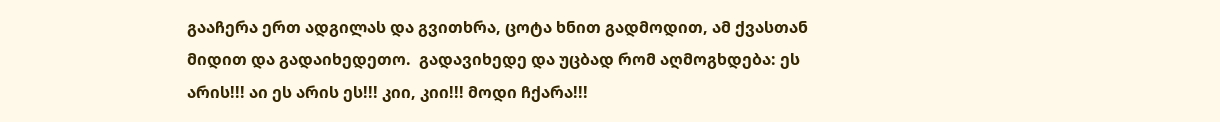გააჩერა ერთ ადგილას და გვითხრა, ცოტა ხნით გადმოდით, ამ ქვასთან მიდით და გადაიხედეთო.  გადავიხედე და უცბად რომ აღმოგხდება: ეს არის!!! აი ეს არის ეს!!! კიი, კიი!!! მოდი ჩქარა!!!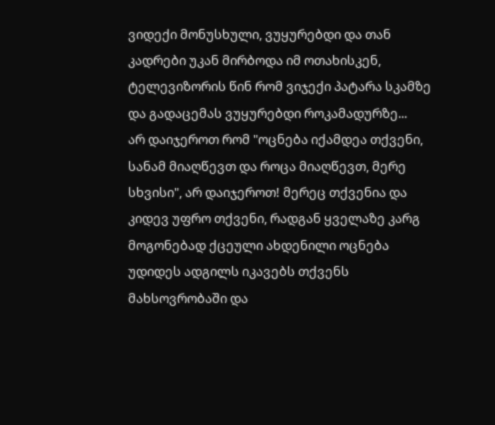ვიდექი მონუსხული, ვუყურებდი და თან კადრები უკან მირბოდა იმ ოთახისკენ, ტელევიზორის წინ რომ ვიჯექი პატარა სკამზე და გადაცემას ვუყურებდი როკამადურზე...
არ დაიჯეროთ რომ "ოცნება იქამდეა თქვენი, სანამ მიაღწევთ და როცა მიაღწევთ, მერე სხვისი", არ დაიჯეროთ! მერეც თქვენია და კიდევ უფრო თქვენი, რადგან ყველაზე კარგ მოგონებად ქცეული ახდენილი ოცნება უდიდეს ადგილს იკავებს თქვენს მახსოვრობაში და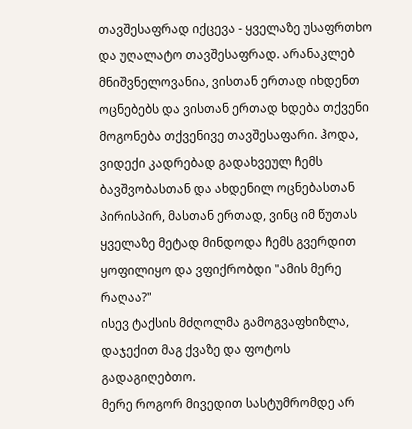თავშესაფრად იქცევა - ყველაზე უსაფრთხო და უღალატო თავშესაფრად. არანაკლებ მნიშვნელოვანია, ვისთან ერთად იხდენთ ოცნებებს და ვისთან ერთად ხდება თქვენი მოგონება თქვენივე თავშესაფარი. ჰოდა, ვიდექი კადრებად გადახვეულ ჩემს ბავშვობასთან და ახდენილ ოცნებასთან პირისპირ, მასთან ერთად, ვინც იმ წუთას ყველაზე მეტად მინდოდა ჩემს გვერდით ყოფილიყო და ვფიქრობდი "ამის მერე რაღაა?"
ისევ ტაქსის მძღოლმა გამოგვაფხიზლა, დაჯექით მაგ ქვაზე და ფოტოს გადაგიღებთო.
მერე როგორ მივედით სასტუმრომდე არ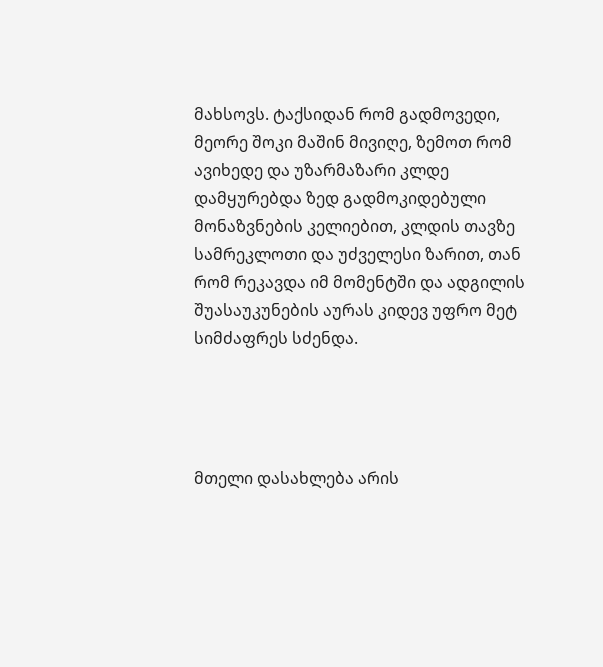მახსოვს. ტაქსიდან რომ გადმოვედი, მეორე შოკი მაშინ მივიღე, ზემოთ რომ ავიხედე და უზარმაზარი კლდე დამყურებდა ზედ გადმოკიდებული მონაზვნების კელიებით, კლდის თავზე სამრეკლოთი და უძველესი ზარით, თან რომ რეკავდა იმ მომენტში და ადგილის შუასაუკუნების აურას კიდევ უფრო მეტ სიმძაფრეს სძენდა.




მთელი დასახლება არის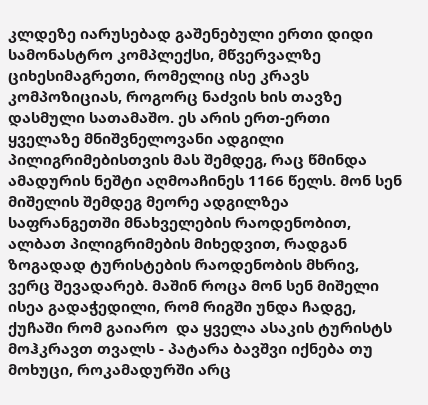კლდეზე იარუსებად გაშენებული ერთი დიდი სამონასტრო კომპლექსი, მწვერვალზე ციხესიმაგრეთი, რომელიც ისე კრავს კომპოზიციას, როგორც ნაძვის ხის თავზე დასმული სათამაშო. ეს არის ერთ-ერთი ყველაზე მნიშვნელოვანი ადგილი  პილიგრიმებისთვის მას შემდეგ, რაც წმინდა ამადურის ნეშტი აღმოაჩინეს 1166 წელს. მონ სენ მიშელის შემდეგ მეორე ადგილზეა საფრანგეთში მნახველების რაოდენობით, ალბათ პილიგრიმების მიხედვით, რადგან ზოგადად ტურისტების რაოდენობის მხრივ,  ვერც შევადარებ. მაშინ როცა მონ სენ მიშელი ისეა გადაჭედილი, რომ რიგში უნდა ჩადგე, ქუჩაში რომ გაიარო  და ყველა ასაკის ტურისტს მოჰკრავთ თვალს - პატარა ბავშვი იქნება თუ მოხუცი, როკამადურში არც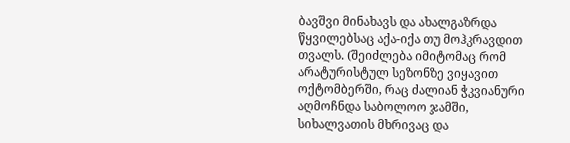ბავშვი მინახავს და ახალგაზრდა წყვილებსაც აქა-იქა თუ მოჰკრავდით თვალს. (შეიძლება იმიტომაც რომ არატურისტულ სეზონზე ვიყავით ოქტომბერში, რაც ძალიან ჭკვიანური აღმოჩნდა საბოლოო ჯამში, სიხალვათის მხრივაც და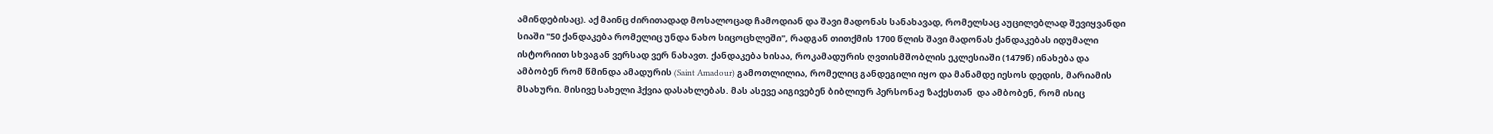ამინდებისაც). აქ მაინც ძირითადად მოსალოცად ჩამოდიან და შავი მადონას სანახავად, რომელსაც აუცილებლად შევიყვანდი სიაში "50 ქანდაკება რომელიც უნდა ნახო სიცოცხლეში", რადგან თითქმის 1700 წლის შავი მადონას ქანდაკებას იდუმალი ისტორიით სხვაგან ვერსად ვერ ნახავთ. ქანდაკება ხისაა, როკამადურის ღვთისმშობლის ეკლესიაში (1479წ) ინახება და ამბობენ რომ წმინდა ამადურის (Saint Amadour) გამოთლილია, რომელიც განდეგილი იყო და მანამდე იესოს დედის, მარიამის მსახური. მისივე სახელი ჰქვია დასახლებას. მას ასევე აიგივებენ ბიბლიურ პერსონაჟ ზაქესთან  და ამბობენ, რომ ისიც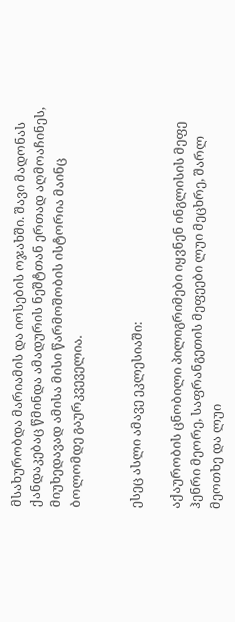მსახურობდა მარიამის და იოსების ოჯახში. შავი მადონას ქანდაკებაც წმინდა ამადურის ნეშტთან ერთად აღმოაჩინეს, მიუხედავად ამისა მისი წარმოშობის ისტორია მაინც ბოლომდე გაურკვეველია.


ესეც ასლი ამავე ეკლესიაში:

აქაურობის ცნობილი პილიგრიმები იყვნენ ინგლისის მეფე ჰენრი მეორე, საფრანგეთის მეფეები ლუი მეცხრე, შარლ მეოთხე და ლუი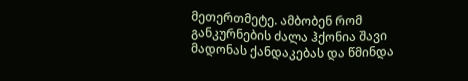მეთერთმეტე. ამბობენ რომ განკურნების ძალა ჰქონია შავი მადონას ქანდაკებას და წმინდა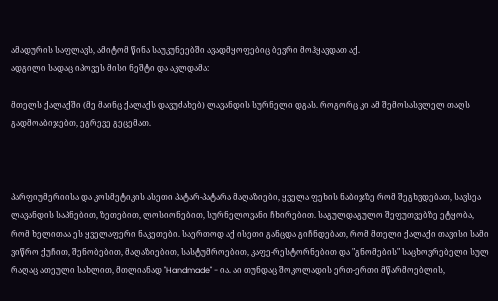ამადურის საფლავს, ამიტომ წინა საუკუნეებში ავადმყოფებიც ბევრი მოჰყავდათ აქ.
ადგილი სადაც იპოვეს მისი ნეშტი და აკლდამა:

მთელს ქალაქში (მე მაინც ქალაქს დავუძახებ) ლავანდის სურნელი დგას. როგორც კი ამ შემოსასვლელ თაღს გადმოაბიჯებთ, ეგრევე გეცემათ.



პარფიუმერიისა და კოსმეტიკის ასეთი პატარ-პატარა მაღაზიები, ყველა ფეხის ნაბიჯზე რომ შეგხვდებათ, სავსეა ლავანდის საპნებით, ზეთებით, ლოსიონებით, სურნელოვანი ჩხირებით. საგულდაგულო შეფუთვებზე ეტყობა, რომ ხელითაა ეს ყველაფერი ნაკეთები. საერთოდ აქ ისეთი განცდა გიჩნდებათ, რომ მთელი ქალაქი თავისი სამი ვიწრო ქუჩით, შენობებით, მაღაზიებით, სასტუმროებით, კაფე-რესტორნებით და "გნომების" საცხოვრებელი სულ რაღაც ათეული სახლით, მთლიანად "Handmade" - ია. აი თუნდაც შოკოლადის ერთ-ერთი მწარმოებლის,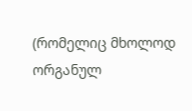(რომელიც მხოლოდ ორგანულ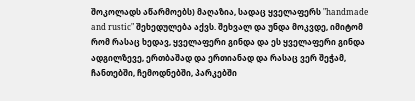შოკოლადს აწარმოებს) მაღაზია, სადაც ყველაფერს "handmade and rustic" შეხედულება აქვს. შეხვალ და უნდა მოკვდე, იმიტომ რომ რასაც ხედავ, ყველაფერი გინდა და ეს ყველაფერი გინდა ადგილზევე, ერთბაშად და ერთიანად და რასაც ვერ შეჭამ, ჩანთებში, ჩემოდნებში, პარკებში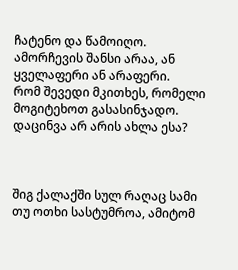ჩატენო და წამოიღო. ამორჩევის შანსი არაა, ან ყველაფერი ან არაფერი.
რომ შევედი მკითხეს, რომელი მოგიტეხოთ გასასინჯადო. დაცინვა არ არის ახლა ესა?



შიგ ქალაქში სულ რაღაც სამი თუ ოთხი სასტუმროა, ამიტომ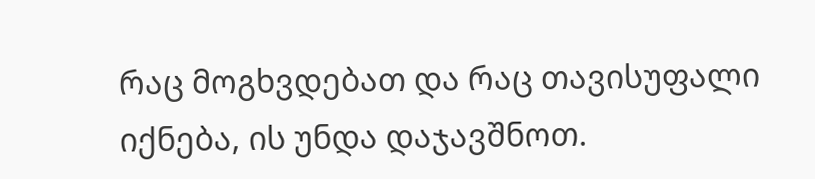რაც მოგხვდებათ და რაც თავისუფალი იქნება, ის უნდა დაჯავშნოთ.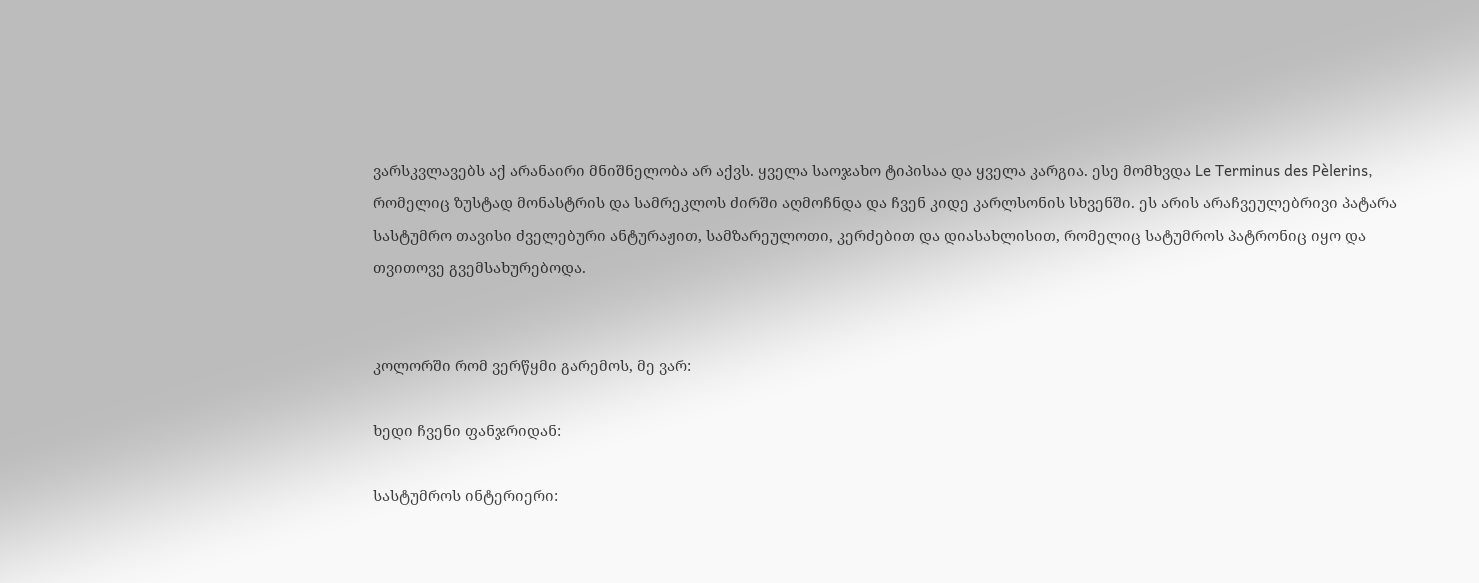ვარსკვლავებს აქ არანაირი მნიშნელობა არ აქვს. ყველა საოჯახო ტიპისაა და ყველა კარგია. ესე მომხვდა Le Terminus des Pèlerins, რომელიც ზუსტად მონასტრის და სამრეკლოს ძირში აღმოჩნდა და ჩვენ კიდე კარლსონის სხვენში. ეს არის არაჩვეულებრივი პატარა სასტუმრო თავისი ძველებური ანტურაჟით, სამზარეულოთი, კერძებით და დიასახლისით, რომელიც სატუმროს პატრონიც იყო და თვითოვე გვემსახურებოდა.


კოლორში რომ ვერწყმი გარემოს, მე ვარ:

ხედი ჩვენი ფანჯრიდან:

სასტუმროს ინტერიერი: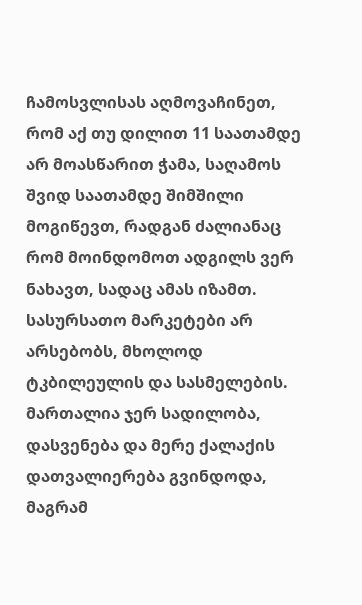ჩამოსვლისას აღმოვაჩინეთ, რომ აქ თუ დილით 11 საათამდე არ მოასწარით ჭამა, საღამოს შვიდ საათამდე შიმშილი მოგიწევთ, რადგან ძალიანაც რომ მოინდომოთ ადგილს ვერ ნახავთ, სადაც ამას იზამთ. სასურსათო მარკეტები არ არსებობს, მხოლოდ ტკბილეულის და სასმელების.
მართალია ჯერ სადილობა, დასვენება და მერე ქალაქის დათვალიერება გვინდოდა, მაგრამ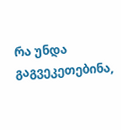რა უნდა გაგვეკეთებინა,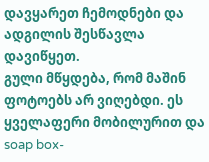დავყარეთ ჩემოდნები და ადგილის შესწავლა დავიწყეთ.
გული მწყდება, რომ მაშინ ფოტოებს არ ვიღებდი. ეს ყველაფერი მობილურით და soap box-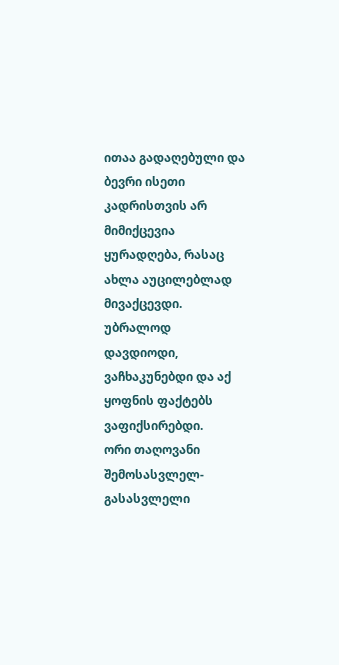ითაა გადაღებული და ბევრი ისეთი კადრისთვის არ მიმიქცევია ყურადღება, რასაც ახლა აუცილებლად მივაქცევდი. უბრალოდ დავდიოდი, ვაჩხაკუნებდი და აქ ყოფნის ფაქტებს ვაფიქსირებდი.
ორი თაღოვანი შემოსასვლელ-გასასვლელი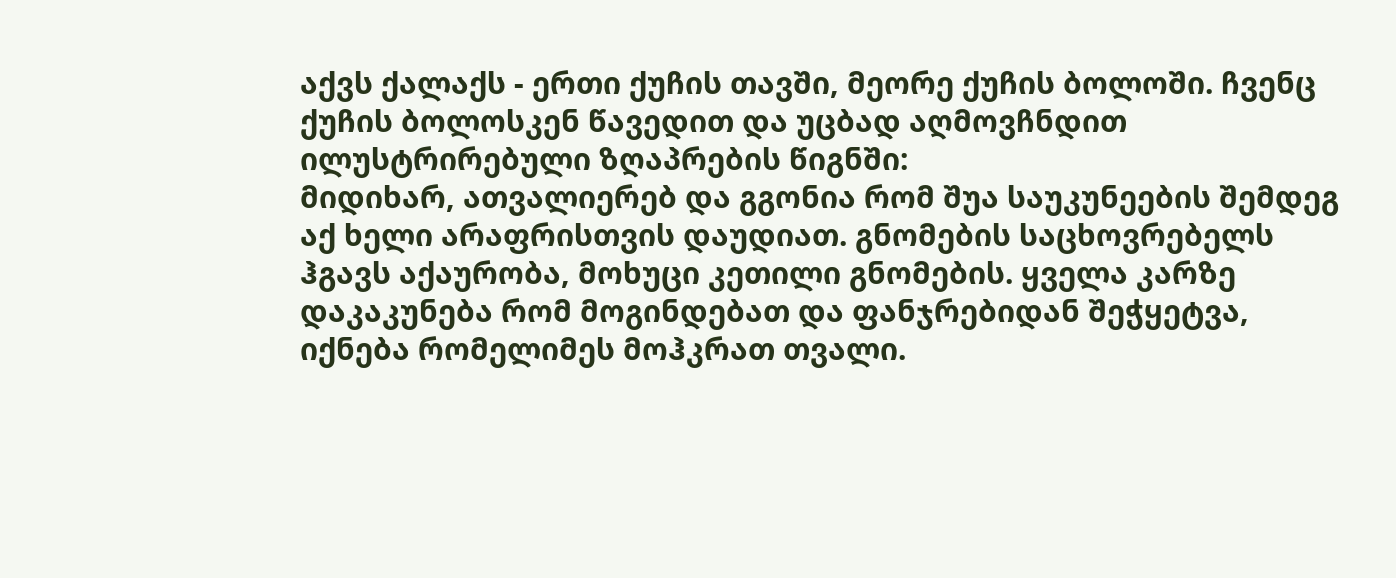აქვს ქალაქს - ერთი ქუჩის თავში, მეორე ქუჩის ბოლოში. ჩვენც ქუჩის ბოლოსკენ წავედით და უცბად აღმოვჩნდით ილუსტრირებული ზღაპრების წიგნში:
მიდიხარ, ათვალიერებ და გგონია რომ შუა საუკუნეების შემდეგ აქ ხელი არაფრისთვის დაუდიათ. გნომების საცხოვრებელს ჰგავს აქაურობა, მოხუცი კეთილი გნომების. ყველა კარზე დაკაკუნება რომ მოგინდებათ და ფანჯრებიდან შეჭყეტვა, იქნება რომელიმეს მოჰკრათ თვალი.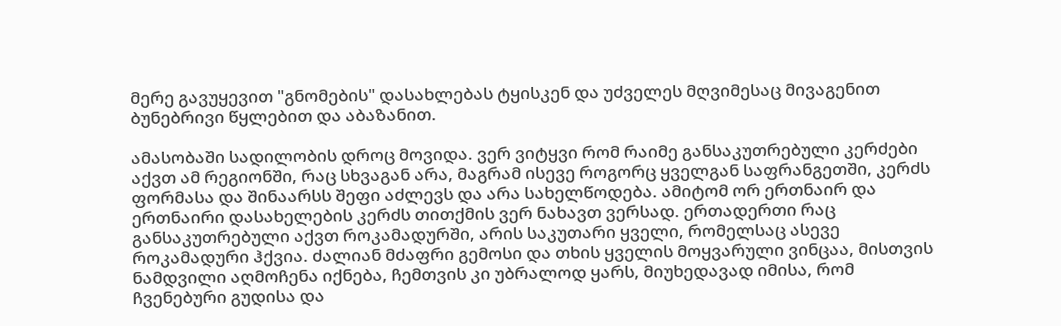მერე გავუყევით "გნომების" დასახლებას ტყისკენ და უძველეს მღვიმესაც მივაგენით ბუნებრივი წყლებით და აბაზანით.

ამასობაში სადილობის დროც მოვიდა. ვერ ვიტყვი რომ რაიმე განსაკუთრებული კერძები აქვთ ამ რეგიონში, რაც სხვაგან არა, მაგრამ ისევე როგორც ყველგან საფრანგეთში, კერძს ფორმასა და შინაარსს შეფი აძლევს და არა სახელწოდება. ამიტომ ორ ერთნაირ და ერთნაირი დასახელების კერძს თითქმის ვერ ნახავთ ვერსად. ერთადერთი რაც განსაკუთრებული აქვთ როკამადურში, არის საკუთარი ყველი, რომელსაც ასევე როკამადური ჰქვია. ძალიან მძაფრი გემოსი და თხის ყველის მოყვარული ვინცაა, მისთვის ნამდვილი აღმოჩენა იქნება, ჩემთვის კი უბრალოდ ყარს, მიუხედავად იმისა, რომ ჩვენებური გუდისა და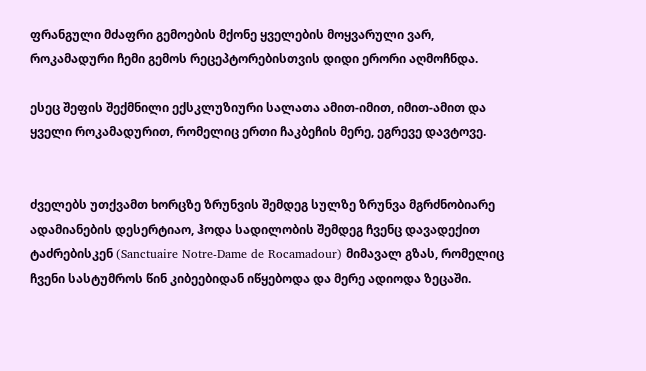ფრანგული მძაფრი გემოების მქონე ყველების მოყვარული ვარ, როკამადური ჩემი გემოს რეცეპტორებისთვის დიდი ერორი აღმოჩნდა.

ესეც შეფის შექმნილი ექსკლუზიური სალათა ამით-იმით, იმით-ამით და ყველი როკამადურით, რომელიც ერთი ჩაკბეჩის მერე, ეგრევე დავტოვე.


ძველებს უთქვამთ ხორცზე ზრუნვის შემდეგ სულზე ზრუნვა მგრძნობიარე ადამიანების დესერტიაო, ჰოდა სადილობის შემდეგ ჩვენც დავადექით ტაძრებისკენ (Sanctuaire Notre-Dame de Rocamadour) მიმავალ გზას, რომელიც ჩვენი სასტუმროს წინ კიბეებიდან იწყებოდა და მერე ადიოდა ზეცაში.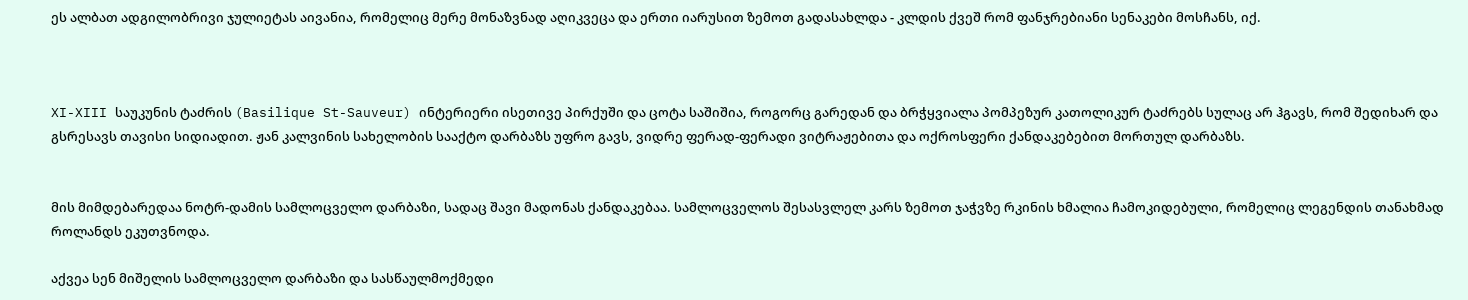ეს ალბათ ადგილობრივი ჯულიეტას აივანია, რომელიც მერე მონაზვნად აღიკვეცა და ერთი იარუსით ზემოთ გადასახლდა - კლდის ქვეშ რომ ფანჯრებიანი სენაკები მოსჩანს, იქ.



XI-XIII საუკუნის ტაძრის (Basilique St-Sauveur) ინტერიერი ისეთივე პირქუში და ცოტა საშიშია, როგორც გარედან და ბრჭყვიალა პომპეზურ კათოლიკურ ტაძრებს სულაც არ ჰგავს, რომ შედიხარ და გსრესავს თავისი სიდიადით. ჟან კალვინის სახელობის სააქტო დარბაზს უფრო გავს, ვიდრე ფერად-ფერადი ვიტრაჟებითა და ოქროსფერი ქანდაკებებით მორთულ დარბაზს.


მის მიმდებარედაა ნოტრ-დამის სამლოცველო დარბაზი, სადაც შავი მადონას ქანდაკებაა. სამლოცველოს შესასვლელ კარს ზემოთ ჯაჭვზე რკინის ხმალია ჩამოკიდებული, რომელიც ლეგენდის თანახმად როლანდს ეკუთვნოდა.

აქვეა სენ მიშელის სამლოცველო დარბაზი და სასწაულმოქმედი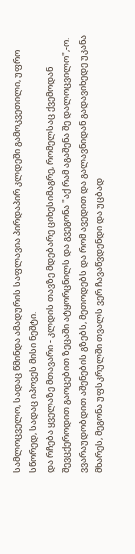სამლოცველო, სადაც წმინდა ამადურის საფლავია პირდაპირ კლდეში გამოკვეთილი, უფრო სწორედ, სადაც იპოვეს მისი ნეშტი.
და რჩება ყველაზე მთავარი - კლდის თავზე მდებარე ციხესიმაგრე, რომელსაც ქვემოდან შევცქეროდით გაოცებით ზეცაში ატყორცნილს და გვეგონა "აქ რამ აგაშენა შე დალოცვილო",-ო. ვვარაუდობდით აშენების გზებს, მეთოდებს და რომ ავედით და გალავნიდან გადავიხედე უკანა მხარეს, მეგონა უფსკრულში თვალს ვერ ჩავაწვდენდი და უცბად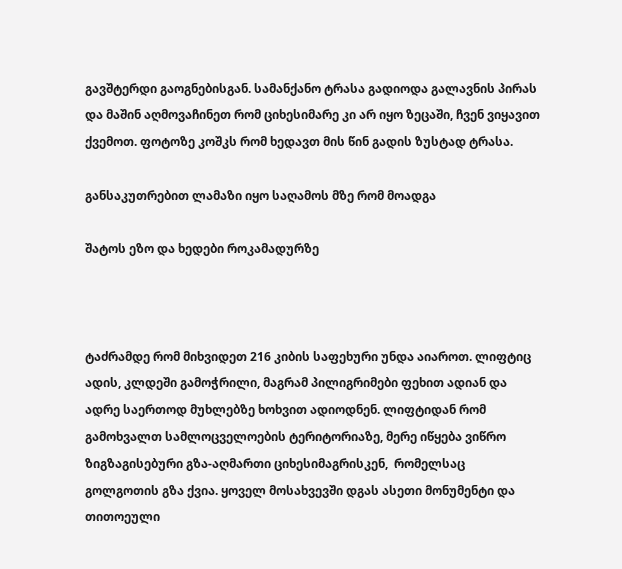გავშტერდი გაოგნებისგან. სამანქანო ტრასა გადიოდა გალავნის პირას და მაშინ აღმოვაჩინეთ რომ ციხესიმარე კი არ იყო ზეცაში, ჩვენ ვიყავით ქვემოთ. ფოტოზე კოშკს რომ ხედავთ მის წინ გადის ზუსტად ტრასა.

განსაკუთრებით ლამაზი იყო საღამოს მზე რომ მოადგა

შატოს ეზო და ხედები როკამადურზე



ტაძრამდე რომ მიხვიდეთ 216 კიბის საფეხური უნდა აიაროთ. ლიფტიც ადის, კლდეში გამოჭრილი, მაგრამ პილიგრიმები ფეხით ადიან და ადრე საერთოდ მუხლებზე ხოხვით ადიოდნენ. ლიფტიდან რომ გამოხვალთ სამლოცველოების ტერიტორიაზე, მერე იწყება ვიწრო ზიგზაგისებური გზა-აღმართი ციხესიმაგრისკენ,  რომელსაც გოლგოთის გზა ქვია. ყოველ მოსახვევში დგას ასეთი მონუმენტი და თითოეული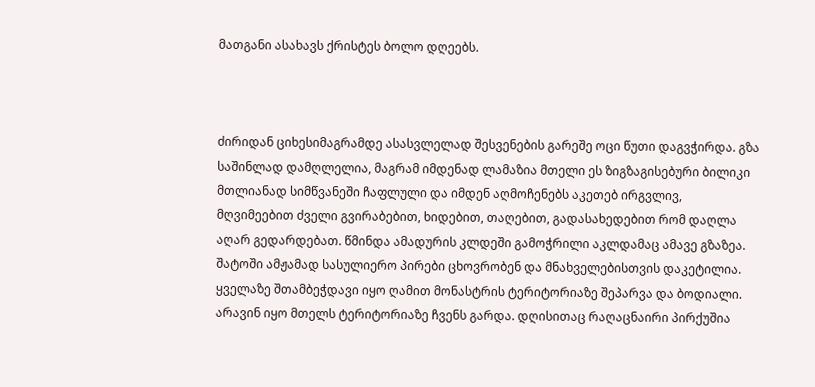მათგანი ასახავს ქრისტეს ბოლო დღეებს.



ძირიდან ციხესიმაგრამდე ასასვლელად შესვენების გარეშე ოცი წუთი დაგვჭირდა. გზა საშინლად დამღლელია, მაგრამ იმდენად ლამაზია მთელი ეს ზიგზაგისებური ბილიკი მთლიანად სიმწვანეში ჩაფლული და იმდენ აღმოჩენებს აკეთებ ირგვლივ, მღვიმეებით ძველი გვირაბებით, ხიდებით, თაღებით, გადასახედებით რომ დაღლა აღარ გედარდებათ. წმინდა ამადურის კლდეში გამოჭრილი აკლდამაც ამავე გზაზეა.
შატოში ამჟამად სასულიერო პირები ცხოვრობენ და მნახველებისთვის დაკეტილია.
ყველაზე შთამბეჭდავი იყო ღამით მონასტრის ტერიტორიაზე შეპარვა და ბოდიალი. არავინ იყო მთელს ტერიტორიაზე ჩვენს გარდა. დღისითაც რაღაცნაირი პირქუშია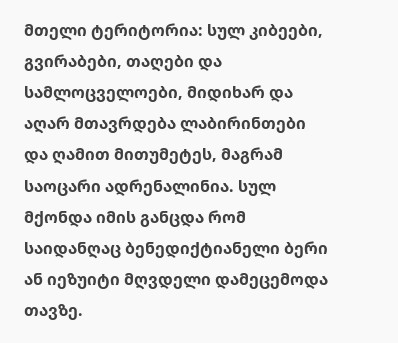მთელი ტერიტორია: სულ კიბეები, გვირაბები, თაღები და სამლოცველოები, მიდიხარ და აღარ მთავრდება ლაბირინთები და ღამით მითუმეტეს, მაგრამ საოცარი ადრენალინია. სულ მქონდა იმის განცდა რომ საიდანღაც ბენედიქტიანელი ბერი ან იეზუიტი მღვდელი დამეცემოდა თავზე.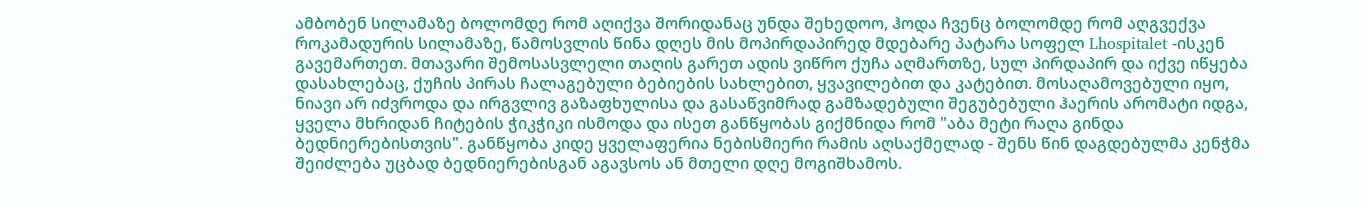ამბობენ სილამაზე ბოლომდე რომ აღიქვა შორიდანაც უნდა შეხედოო, ჰოდა ჩვენც ბოლომდე რომ აღგვექვა როკამადურის სილამაზე, წამოსვლის წინა დღეს მის მოპირდაპირედ მდებარე პატარა სოფელ Lhospitalet -ისკენ გავემართეთ. მთავარი შემოსასვლელი თაღის გარეთ ადის ვიწრო ქუჩა აღმართზე, სულ პირდაპირ და იქვე იწყება დასახლებაც, ქუჩის პირას ჩალაგებული ბებიების სახლებით, ყვავილებით და კატებით. მოსაღამოვებული იყო, ნიავი არ იძვროდა და ირგვლივ გაზაფხულისა და გასაწვიმრად გამზადებული შეგუბებული ჰაერის არომატი იდგა, ყველა მხრიდან ჩიტების ჭიკჭიკი ისმოდა და ისეთ განწყობას გიქმნიდა რომ "აბა მეტი რაღა გინდა ბედნიერებისთვის". განწყობა კიდე ყველაფერია ნებისმიერი რამის აღსაქმელად - შენს წინ დაგდებულმა კენჭმა შეიძლება უცბად ბედნიერებისგან აგავსოს ან მთელი დღე მოგიშხამოს.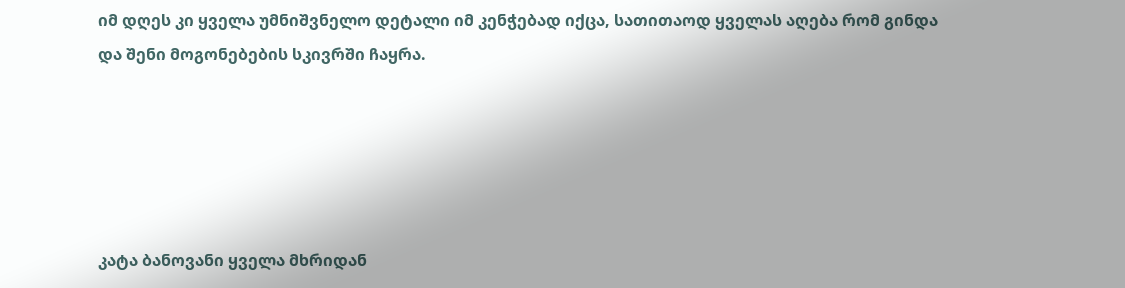იმ დღეს კი ყველა უმნიშვნელო დეტალი იმ კენჭებად იქცა, სათითაოდ ყველას აღება რომ გინდა და შენი მოგონებების სკივრში ჩაყრა.





კატა ბანოვანი ყველა მხრიდან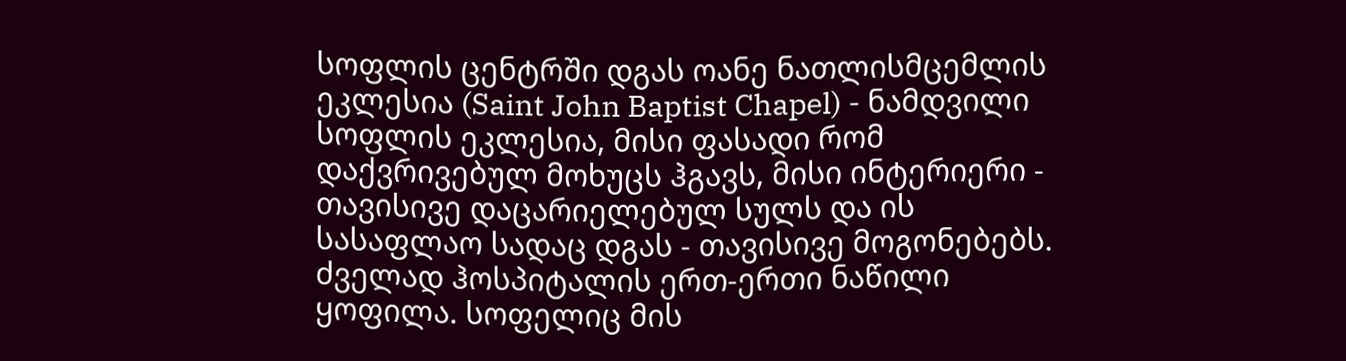სოფლის ცენტრში დგას ოანე ნათლისმცემლის ეკლესია (Saint John Baptist Chapel) - ნამდვილი სოფლის ეკლესია, მისი ფასადი რომ დაქვრივებულ მოხუცს ჰგავს, მისი ინტერიერი - თავისივე დაცარიელებულ სულს და ის სასაფლაო სადაც დგას - თავისივე მოგონებებს. ძველად ჰოსპიტალის ერთ-ერთი ნაწილი ყოფილა. სოფელიც მის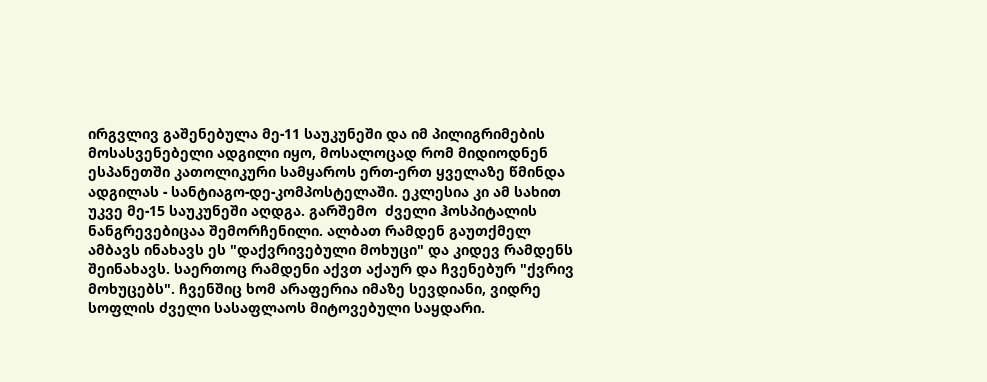ირგვლივ გაშენებულა მე-11 საუკუნეში და იმ პილიგრიმების მოსასვენებელი ადგილი იყო, მოსალოცად რომ მიდიოდნენ ესპანეთში კათოლიკური სამყაროს ერთ-ერთ ყველაზე წმინდა ადგილას - სანტიაგო-დე-კომპოსტელაში. ეკლესია კი ამ სახით უკვე მე-15 საუკუნეში აღდგა. გარშემო  ძველი ჰოსპიტალის ნანგრევებიცაა შემორჩენილი. ალბათ რამდენ გაუთქმელ ამბავს ინახავს ეს "დაქვრივებული მოხუცი" და კიდევ რამდენს შეინახავს. საერთოც რამდენი აქვთ აქაურ და ჩვენებურ "ქვრივ მოხუცებს". ჩვენშიც ხომ არაფერია იმაზე სევდიანი, ვიდრე სოფლის ძველი სასაფლაოს მიტოვებული საყდარი.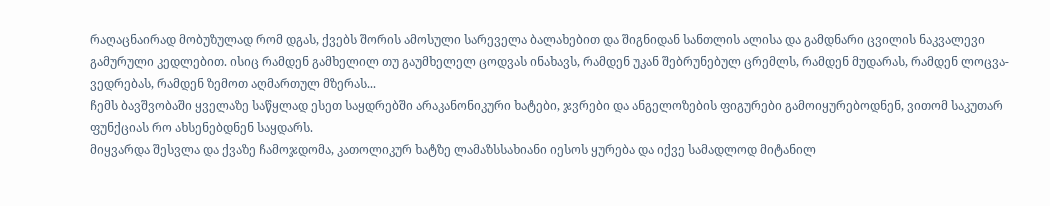რაღაცნაირად მობუზულად რომ დგას, ქვებს შორის ამოსული სარეველა ბალახებით და შიგნიდან სანთლის ალისა და გამდნარი ცვილის ნაკვალევი გამურული კედლებით. ისიც რამდენ გამხელილ თუ გაუმხელელ ცოდვას ინახავს, რამდენ უკან შებრუნებულ ცრემლს, რამდენ მუდარას, რამდენ ლოცვა-ვედრებას, რამდენ ზემოთ აღმართულ მზერას...
ჩემს ბავშვობაში ყველაზე საწყლად ესეთ საყდრებში არაკანონიკური ხატები, ჯვრები და ანგელოზების ფიგურები გამოიყურებოდნენ, ვითომ საკუთარ ფუნქციას რო ახსენებდნენ საყდარს.
მიყვარდა შესვლა და ქვაზე ჩამოჯდომა, კათოლიკურ ხატზე ლამაზსსახიანი იესოს ყურება და იქვე სამადლოდ მიტანილ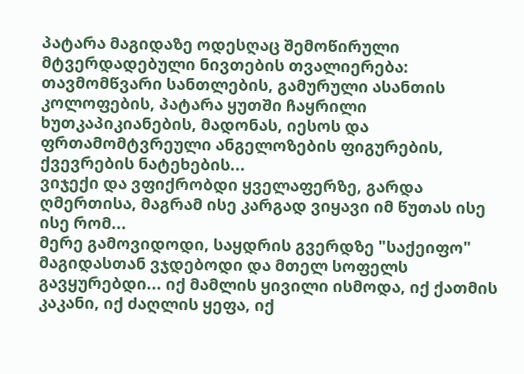პატარა მაგიდაზე ოდესღაც შემოწირული მტვერდადებული ნივთების თვალიერება: თავმომწვარი სანთლების, გამურული ასანთის კოლოფების, პატარა ყუთში ჩაყრილი ხუთკაპიკიანების, მადონას, იესოს და ფრთამომტვრეული ანგელოზების ფიგურების, ქვევრების ნატეხების...
ვიჯექი და ვფიქრობდი ყველაფერზე, გარდა ღმერთისა, მაგრამ ისე კარგად ვიყავი იმ წუთას ისე ისე რომ...
მერე გამოვიდოდი, საყდრის გვერდზე "საქეიფო" მაგიდასთან ვჯდებოდი და მთელ სოფელს გავყურებდი... იქ მამლის ყივილი ისმოდა, იქ ქათმის კაკანი, იქ ძაღლის ყეფა, იქ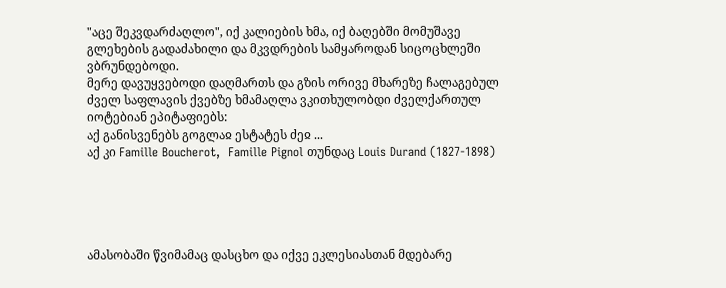"აცე შეკვდარძაღლო", იქ კალიების ხმა, იქ ბაღებში მომუშავე გლეხების გადაძახილი და მკვდრების სამყაროდან სიცოცხლეში ვბრუნდებოდი.
მერე დავუყვებოდი დაღმართს და გზის ორივე მხარეზე ჩალაგებულ ძველ საფლავის ქვებზე ხმამაღლა ვკითხულობდი ძველქართულ იოტებიან ეპიტაფიებს:
აქ განისვენებს გოგლაჲ ესტატეს ძეჲ ...
აქ კი Famille Boucherot,  Famille Pignol თუნდაც Louis Durand (1827-1898)





ამასობაში წვიმამაც დასცხო და იქვე ეკლესიასთან მდებარე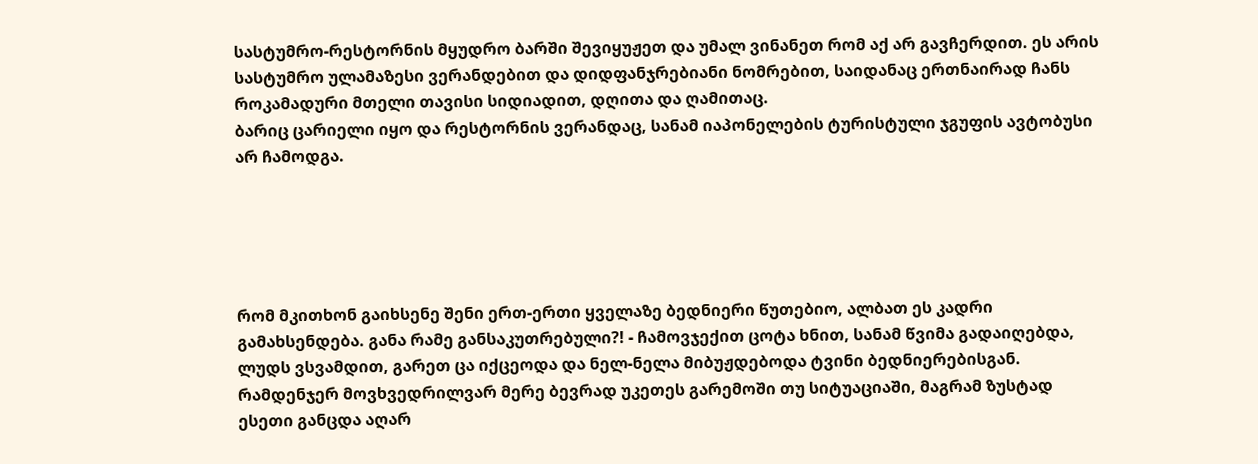სასტუმრო-რესტორნის მყუდრო ბარში შევიყუჟეთ და უმალ ვინანეთ რომ აქ არ გავჩერდით. ეს არის სასტუმრო ულამაზესი ვერანდებით და დიდფანჯრებიანი ნომრებით, საიდანაც ერთნაირად ჩანს როკამადური მთელი თავისი სიდიადით, დღითა და ღამითაც.
ბარიც ცარიელი იყო და რესტორნის ვერანდაც, სანამ იაპონელების ტურისტული ჯგუფის ავტობუსი არ ჩამოდგა.





რომ მკითხონ გაიხსენე შენი ერთ-ერთი ყველაზე ბედნიერი წუთებიო, ალბათ ეს კადრი გამახსენდება. განა რამე განსაკუთრებული?! - ჩამოვჯექით ცოტა ხნით, სანამ წვიმა გადაიღებდა, ლუდს ვსვამდით, გარეთ ცა იქცეოდა და ნელ-ნელა მიბუჟდებოდა ტვინი ბედნიერებისგან. რამდენჯერ მოვხვედრილვარ მერე ბევრად უკეთეს გარემოში თუ სიტუაციაში, მაგრამ ზუსტად ესეთი განცდა აღარ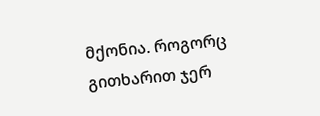მქონია. როგორც გითხარით ჯერ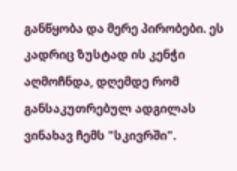განწყობა და მერე პირობები. ეს კადრიც ზუსტად ის კენჭი აღმოჩნდა, დღემდე რომ განსაკუთრებულ ადგილას ვინახავ ჩემს "სკივრში".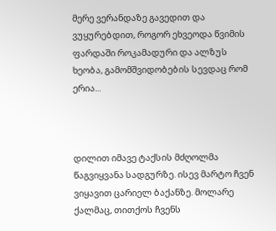მერე ვერანდაზე გავედით და ვუყურებდით, როგორ ეხვეოდა წვიმის ფარდაში როკამადური და ალზუს ხეობა, გამომშვიდობების სევდაც რომ ერია...



დილით იმავე ტაქსის მძღოლმა წაგვიყვანა სადგურზე. ისევ მარტო ჩვენ ვიყავით ცარიელ ბაქანზე. მოლარე ქალმაც, თითქოს ჩვენს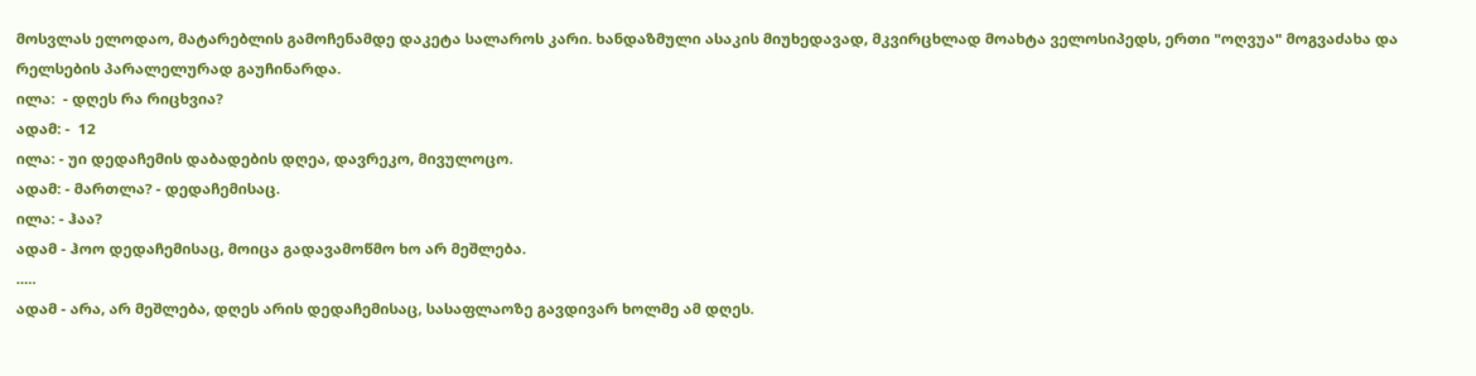მოსვლას ელოდაო, მატარებლის გამოჩენამდე დაკეტა სალაროს კარი. ხანდაზმული ასაკის მიუხედავად, მკვირცხლად მოახტა ველოსიპედს, ერთი "ოღვუა" მოგვაძახა და რელსების პარალელურად გაუჩინარდა.
ილა:  - დღეს რა რიცხვია?
ადამ: -  12
ილა: - უი დედაჩემის დაბადების დღეა, დავრეკო, მივულოცო.
ადამ: - მართლა? - დედაჩემისაც.
ილა: - ჰაა?
ადამ - ჰოო დედაჩემისაც, მოიცა გადავამოწმო ხო არ მეშლება.
.....
ადამ - არა, არ მეშლება, დღეს არის დედაჩემისაც, სასაფლაოზე გავდივარ ხოლმე ამ დღეს.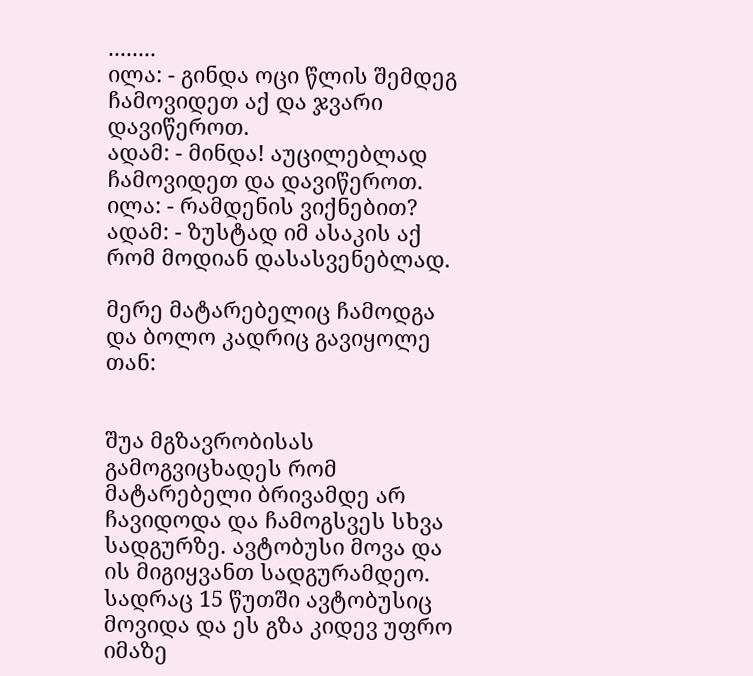........
ილა: - გინდა ოცი წლის შემდეგ ჩამოვიდეთ აქ და ჯვარი დავიწეროთ.
ადამ: - მინდა! აუცილებლად ჩამოვიდეთ და დავიწეროთ.
ილა: - რამდენის ვიქნებით?
ადამ: - ზუსტად იმ ასაკის აქ რომ მოდიან დასასვენებლად.

მერე მატარებელიც ჩამოდგა და ბოლო კადრიც გავიყოლე თან:


შუა მგზავრობისას გამოგვიცხადეს რომ მატარებელი ბრივამდე არ ჩავიდოდა და ჩამოგსვეს სხვა სადგურზე. ავტობუსი მოვა და ის მიგიყვანთ სადგურამდეო. სადრაც 15 წუთში ავტობუსიც მოვიდა და ეს გზა კიდევ უფრო იმაზე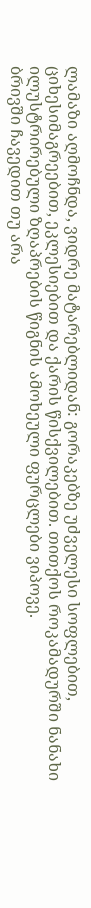ლამაზი აღმოჩნდა, ვიდრე მატარებლიდან: გორაკებზე უძველესი სოფლებით, ციხესიმაგრეებით, ეკლესიებით და ქარის წისქვილებით. თითქოს როკამადურში ნანახი ილუსტრირებული ზღაპრების წიგნის ამოხეული ფურცლები ვიპოვე.
ბრივში ჩავედით თუ არა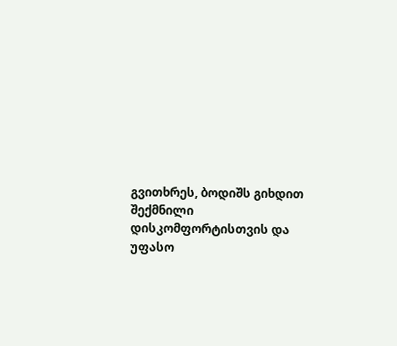გვითხრეს, ბოდიშს გიხდით შექმნილი დისკომფორტისთვის და უფასო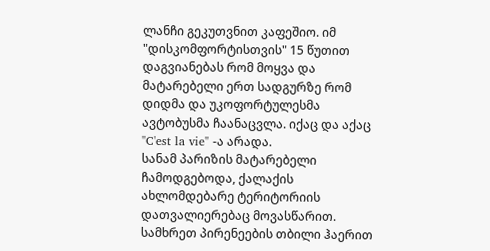ლანჩი გეკუთვნით კაფეშიო. იმ "დისკომფორტისთვის" 15 წუთით დაგვიანებას რომ მოყვა და მატარებელი ერთ სადგურზე რომ დიდმა და უკოფორტულესმა ავტობუსმა ჩაანაცვლა. იქაც და აქაც "C'est la vie" -ა არადა.
სანამ პარიზის მატარებელი ჩამოდგებოდა, ქალაქის ახლომდებარე ტერიტორიის დათვალიერებაც მოვასწარით. სამხრეთ პირენეების თბილი ჰაერით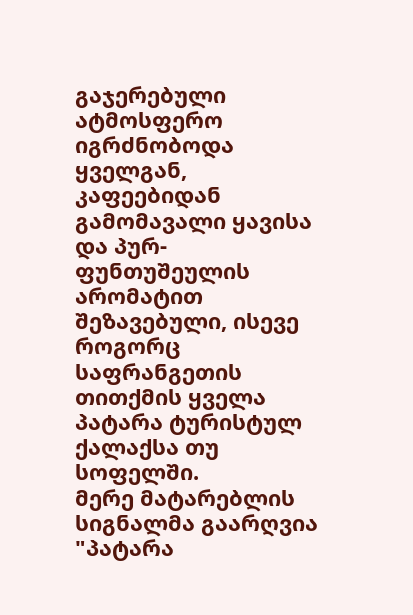გაჯერებული ატმოსფერო იგრძნობოდა ყველგან, კაფეებიდან გამომავალი ყავისა და პურ-ფუნთუშეულის არომატით შეზავებული, ისევე როგორც საფრანგეთის თითქმის ყველა პატარა ტურისტულ ქალაქსა თუ სოფელში.
მერე მატარებლის სიგნალმა გაარღვია "პატარა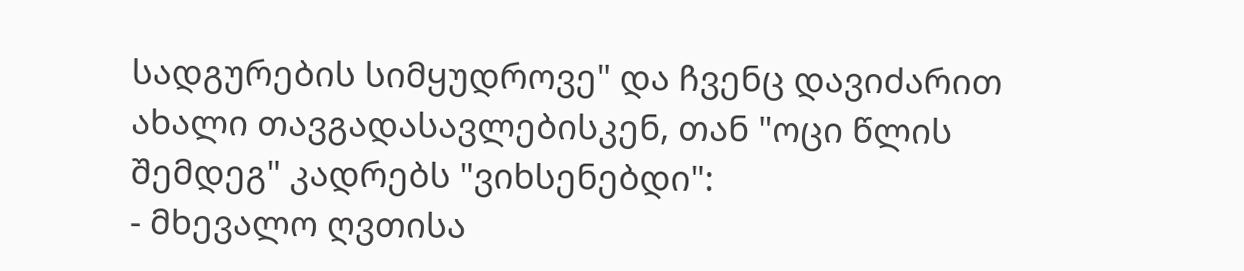სადგურების სიმყუდროვე" და ჩვენც დავიძარით ახალი თავგადასავლებისკენ, თან "ოცი წლის შემდეგ" კადრებს "ვიხსენებდი":
- მხევალო ღვთისა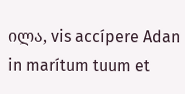ილა, vis accípere Adan in marítum tuum et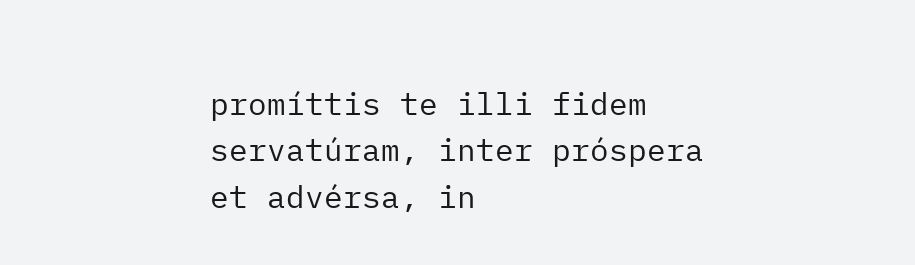promíttis te illi fidem servatúram, inter próspera et advérsa, in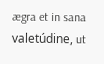ægra et in sana valetúdine, ut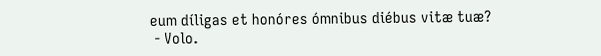eum díligas et honóres ómnibus diébus vitæ tuæ?
 - Volo.